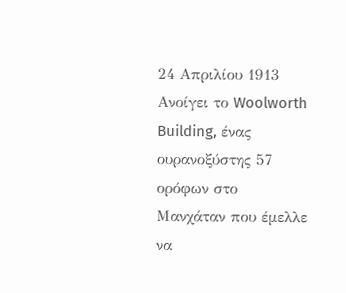24 Απριλίου 1913
Ανοίγει το Woolworth Building, ένας ουρανοξύστης 57 ορόφων στο Μανχάταν που έμελλε να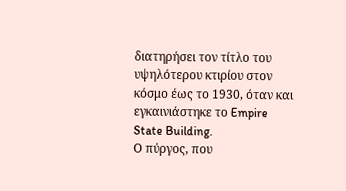διατηρήσει τον τίτλο του υψηλότερου κτιρίου στον κόσμο έως το 1930, όταν και εγκαινιάστηκε το Empire State Building.
Ο πύργος, που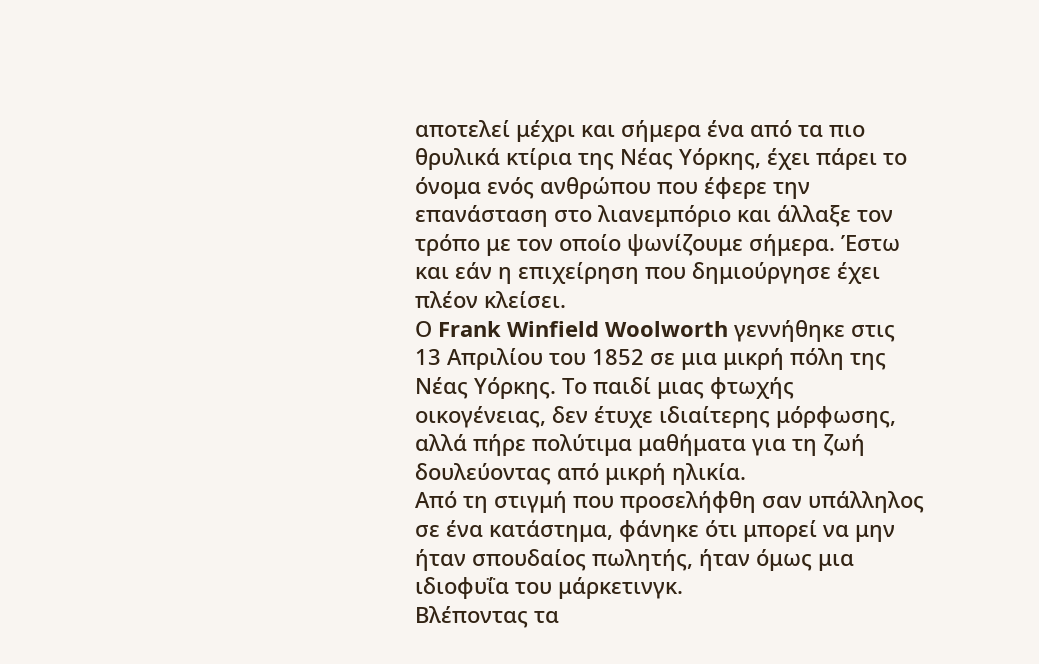αποτελεί μέχρι και σήμερα ένα από τα πιο θρυλικά κτίρια της Νέας Υόρκης, έχει πάρει το όνομα ενός ανθρώπου που έφερε την επανάσταση στο λιανεμπόριο και άλλαξε τον τρόπο με τον οποίο ψωνίζουμε σήμερα. Έστω και εάν η επιχείρηση που δημιούργησε έχει πλέον κλείσει.
Ο Frank Winfield Woolworth γεννήθηκε στις 13 Απριλίου του 1852 σε μια μικρή πόλη της Νέας Υόρκης. Το παιδί μιας φτωχής οικογένειας, δεν έτυχε ιδιαίτερης μόρφωσης, αλλά πήρε πολύτιμα μαθήματα για τη ζωή δουλεύοντας από μικρή ηλικία.
Από τη στιγμή που προσελήφθη σαν υπάλληλος σε ένα κατάστημα, φάνηκε ότι μπορεί να μην ήταν σπουδαίος πωλητής, ήταν όμως μια ιδιοφυΐα του μάρκετινγκ.
Βλέποντας τα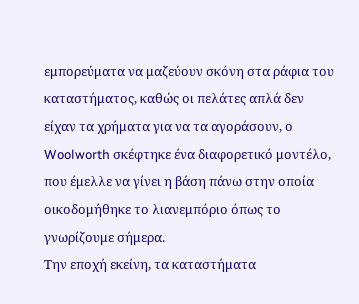εμπορεύματα να μαζεύουν σκόνη στα ράφια του καταστήματος, καθώς οι πελάτες απλά δεν είχαν τα χρήματα για να τα αγοράσουν, ο Woolworth σκέφτηκε ένα διαφορετικό μοντέλο, που έμελλε να γίνει η βάση πάνω στην οποία οικοδομήθηκε το λιανεμπόριο όπως το γνωρίζουμε σήμερα.
Την εποχή εκείνη, τα καταστήματα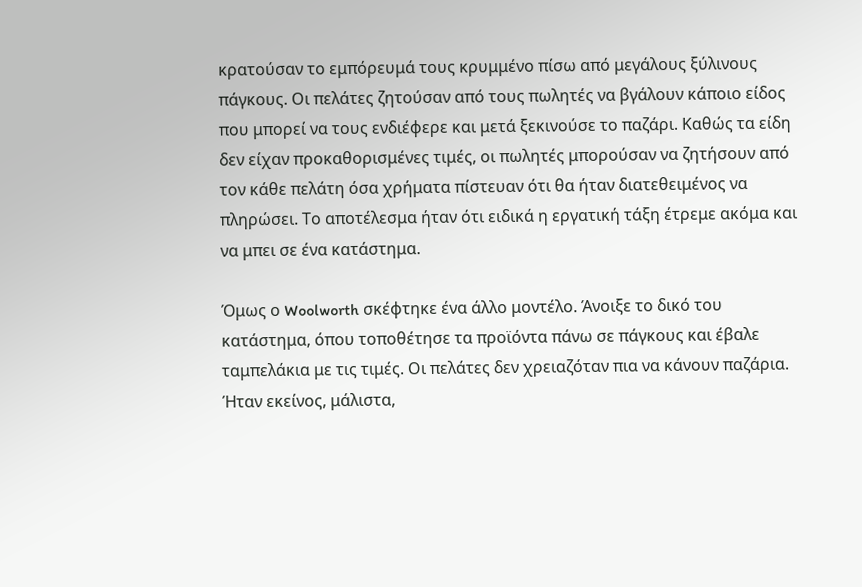κρατούσαν το εμπόρευμά τους κρυμμένο πίσω από μεγάλους ξύλινους πάγκους. Οι πελάτες ζητούσαν από τους πωλητές να βγάλουν κάποιο είδος που μπορεί να τους ενδιέφερε και μετά ξεκινούσε το παζάρι. Καθώς τα είδη δεν είχαν προκαθορισμένες τιμές, οι πωλητές μπορούσαν να ζητήσουν από τον κάθε πελάτη όσα χρήματα πίστευαν ότι θα ήταν διατεθειμένος να πληρώσει. Το αποτέλεσμα ήταν ότι ειδικά η εργατική τάξη έτρεμε ακόμα και να μπει σε ένα κατάστημα.

Όμως ο Woolworth σκέφτηκε ένα άλλο μοντέλο. Άνοιξε το δικό του κατάστημα, όπου τοποθέτησε τα προϊόντα πάνω σε πάγκους και έβαλε ταμπελάκια με τις τιμές. Οι πελάτες δεν χρειαζόταν πια να κάνουν παζάρια. Ήταν εκείνος, μάλιστα,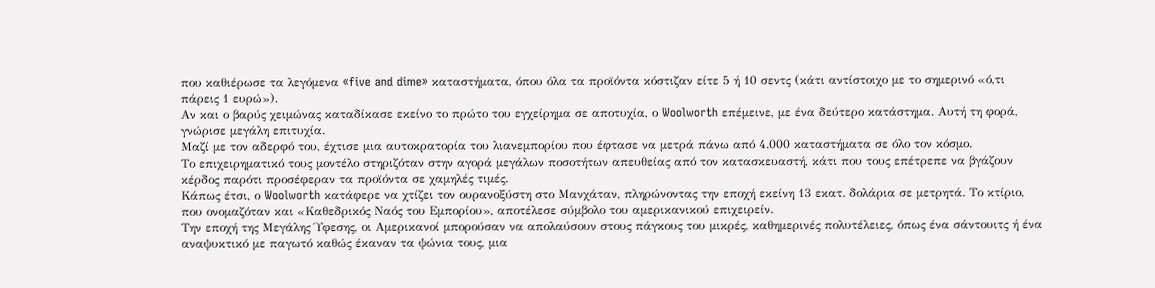που καθιέρωσε τα λεγόμενα «five and dime» καταστήματα, όπου όλα τα προϊόντα κόστιζαν είτε 5 ή 10 σεντς (κάτι αντίστοιχο με το σημερινό «ό,τι πάρεις 1 ευρώ»).
Αν και ο βαρύς χειμώνας καταδίκασε εκείνο το πρώτο του εγχείρημα σε αποτυχία, ο Woolworth επέμεινε, με ένα δεύτερο κατάστημα. Αυτή τη φορά, γνώρισε μεγάλη επιτυχία.
Μαζί με τον αδερφό του, έχτισε μια αυτοκρατορία του λιανεμπορίου που έφτασε να μετρά πάνω από 4.000 καταστήματα σε όλο τον κόσμο.
Το επιχειρηματικό τους μοντέλο στηριζόταν στην αγορά μεγάλων ποσοτήτων απευθείας από τον κατασκευαστή, κάτι που τους επέτρεπε να βγάζουν κέρδος παρότι προσέφεραν τα προϊόντα σε χαμηλές τιμές.
Κάπως έτσι, ο Woolworth κατάφερε να χτίζει τον ουρανοξύστη στο Μανχάταν, πληρώνοντας την εποχή εκείνη 13 εκατ. δολάρια σε μετρητά. Το κτίριο, που ονομαζόταν και «Καθεδρικός Ναός του Εμπορίου», αποτέλεσε σύμβολο του αμερικανικού επιχειρείν.
Την εποχή της Μεγάλης Ύφεσης, οι Αμερικανοί μπορούσαν να απολαύσουν στους πάγκους του μικρές, καθημερινές πολυτέλειες, όπως ένα σάντουιτς ή ένα αναψυκτικό με παγωτό καθώς έκαναν τα ψώνια τους, μια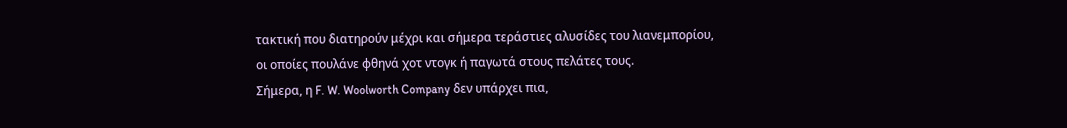τακτική που διατηρούν μέχρι και σήμερα τεράστιες αλυσίδες του λιανεμπορίου, οι οποίες πουλάνε φθηνά χοτ ντογκ ή παγωτά στους πελάτες τους.
Σήμερα, η F. W. Woolworth Company δεν υπάρχει πια,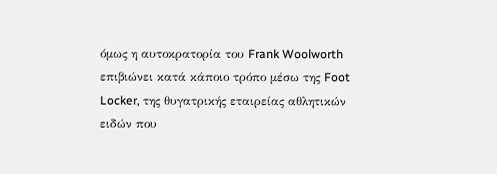όμως η αυτοκρατορία του Frank Woolworth επιβιώνει κατά κάποιο τρόπο μέσω της Foot Locker, της θυγατρικής εταιρείας αθλητικών ειδών που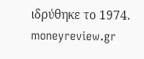ιδρύθηκε το 1974.
moneyreview.gr